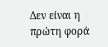Δεν είναι η πρώτη φορά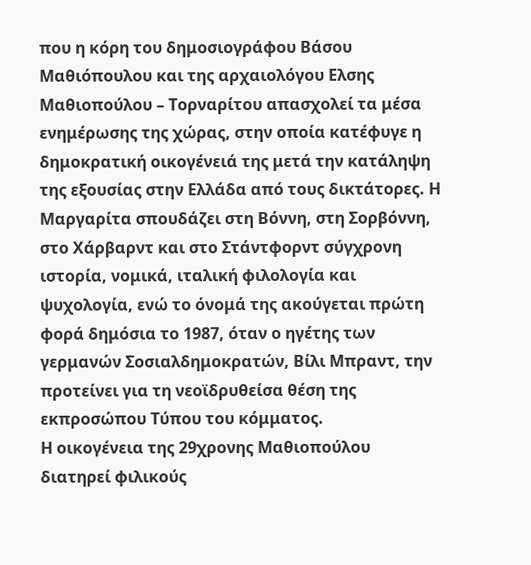που η κόρη του δημοσιογράφου Βάσου Μαθιόπουλου και της αρχαιολόγου Ελσης Μαθιοπούλου – Τορναρίτου απασχολεί τα μέσα ενημέρωσης της χώρας, στην οποία κατέφυγε η δημοκρατική οικογένειά της μετά την κατάληψη της εξουσίας στην Ελλάδα από τους δικτάτορες. Η Μαργαρίτα σπουδάζει στη Βόννη, στη Σορβόννη, στο Χάρβαρντ και στο Στάντφορντ σύγχρονη ιστορία, νομικά, ιταλική φιλολογία και ψυχολογία, ενώ το όνομά της ακούγεται πρώτη φορά δημόσια το 1987, όταν ο ηγέτης των γερμανών Σοσιαλδημοκρατών, Βίλι Μπραντ, την προτείνει για τη νεοϊδρυθείσα θέση της εκπροσώπου Τύπου του κόμματος.
Η οικογένεια της 29χρονης Μαθιοπούλου διατηρεί φιλικούς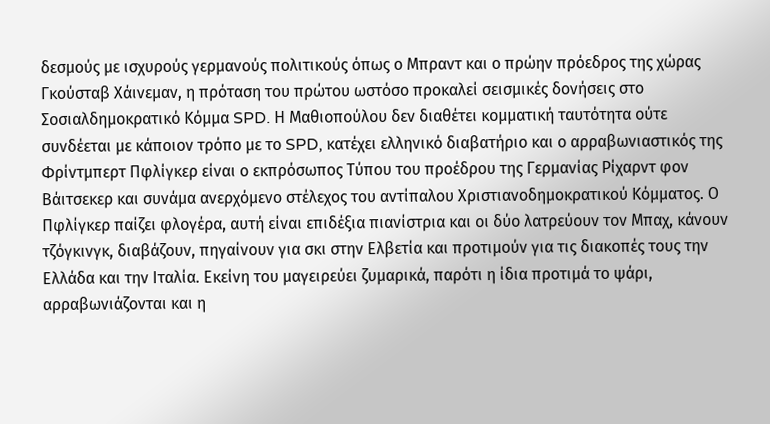δεσμούς με ισχυρούς γερμανούς πολιτικούς όπως ο Μπραντ και ο πρώην πρόεδρος της χώρας Γκούσταβ Χάινεμαν, η πρόταση του πρώτου ωστόσο προκαλεί σεισμικές δονήσεις στο Σοσιαλδημοκρατικό Κόμμα SPD. Η Μαθιοπούλου δεν διαθέτει κομματική ταυτότητα ούτε συνδέεται με κάποιον τρόπο με το SPD, κατέχει ελληνικό διαβατήριο και ο αρραβωνιαστικός της Φρίντμπερτ Πφλίγκερ είναι ο εκπρόσωπος Τύπου του προέδρου της Γερμανίας Ρίχαρντ φον Βάιτσεκερ και συνάμα ανερχόμενο στέλεχος του αντίπαλου Χριστιανοδημοκρατικού Κόμματος. Ο Πφλίγκερ παίζει φλογέρα, αυτή είναι επιδέξια πιανίστρια και οι δύο λατρεύουν τον Μπαχ, κάνουν τζόγκινγκ, διαβάζουν, πηγαίνουν για σκι στην Ελβετία και προτιμούν για τις διακοπές τους την Ελλάδα και την Ιταλία. Εκείνη του μαγειρεύει ζυμαρικά, παρότι η ίδια προτιμά το ψάρι, αρραβωνιάζονται και η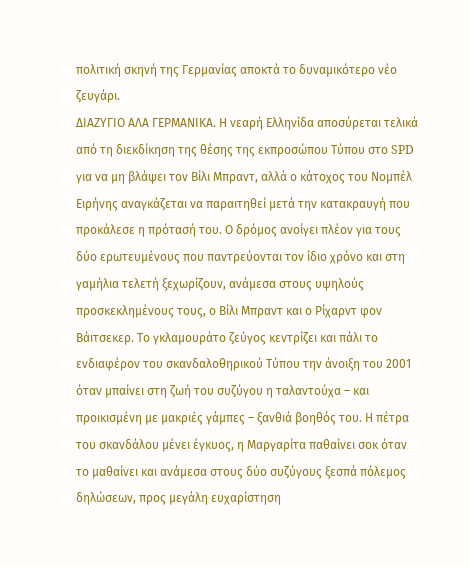πολιτική σκηνή της Γερμανίας αποκτά το δυναμικότερο νέο ζευγάρι.
ΔΙΑΖΥΓΙΟ ΑΛΑ ΓΕΡΜΑΝΙΚΑ. Η νεαρή Ελληνίδα αποσύρεται τελικά από τη διεκδίκηση της θέσης της εκπροσώπου Τύπου στο SPD για να μη βλάψει τον Βίλι Μπραντ, αλλά ο κάτοχος του Νομπέλ Ειρήνης αναγκάζεται να παραιτηθεί μετά την κατακραυγή που προκάλεσε η πρότασή του. Ο δρόμος ανοίγει πλέον για τους δύο ερωτευμένους που παντρεύονται τον ίδιο χρόνο και στη γαμήλια τελετή ξεχωρίζουν, ανάμεσα στους υψηλούς προσκεκλημένους τους, ο Βίλι Μπραντ και ο Ρίχαρντ φον Βάιτσεκερ. Το γκλαμουράτο ζεύγος κεντρίζει και πάλι το ενδιαφέρον του σκανδαλοθηρικού Τύπου την άνοιξη του 2001 όταν μπαίνει στη ζωή του συζύγου η ταλαντούχα – και προικισμένη με μακριές γάμπες – ξανθιά βοηθός του. Η πέτρα του σκανδάλου μένει έγκυος, η Μαργαρίτα παθαίνει σοκ όταν το μαθαίνει και ανάμεσα στους δύο συζύγους ξεσπά πόλεμος δηλώσεων, προς μεγάλη ευχαρίστηση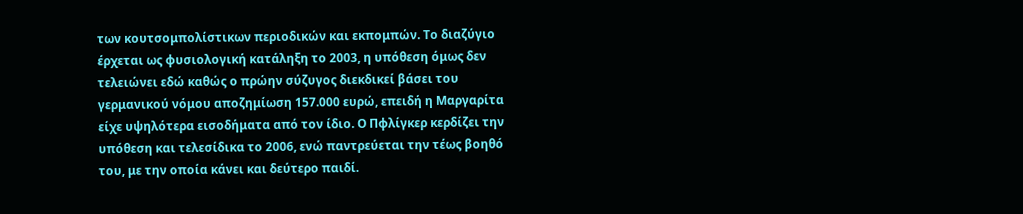των κουτσομπολίστικων περιοδικών και εκπομπών. Το διαζύγιο έρχεται ως φυσιολογική κατάληξη το 2003, η υπόθεση όμως δεν τελειώνει εδώ καθώς ο πρώην σύζυγος διεκδικεί βάσει του γερμανικού νόμου αποζημίωση 157.000 ευρώ, επειδή η Μαργαρίτα είχε υψηλότερα εισοδήματα από τον ίδιο. Ο Πφλίγκερ κερδίζει την υπόθεση και τελεσίδικα το 2006, ενώ παντρεύεται την τέως βοηθό του, με την οποία κάνει και δεύτερο παιδί.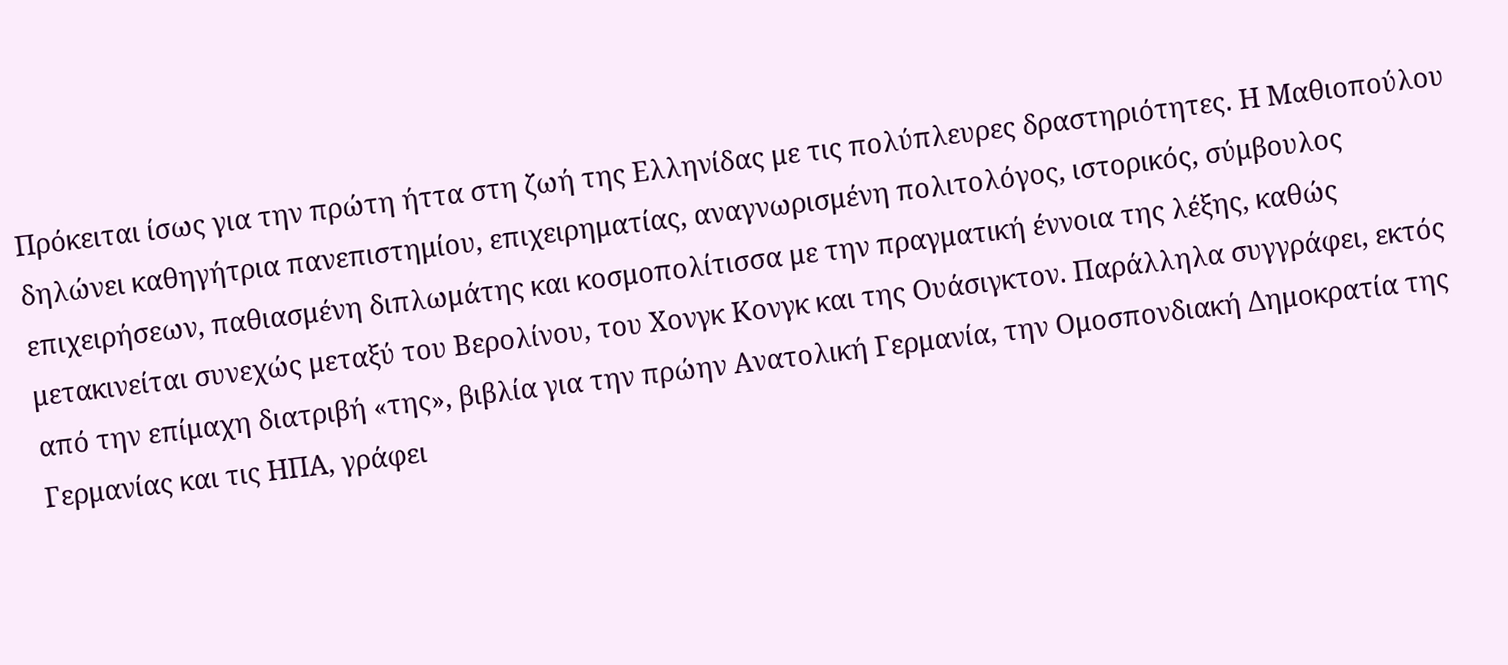Πρόκειται ίσως για την πρώτη ήττα στη ζωή της Ελληνίδας με τις πολύπλευρες δραστηριότητες. Η Μαθιοπούλου δηλώνει καθηγήτρια πανεπιστημίου, επιχειρηματίας, αναγνωρισμένη πολιτολόγος, ιστορικός, σύμβουλος επιχειρήσεων, παθιασμένη διπλωμάτης και κοσμοπολίτισσα με την πραγματική έννοια της λέξης, καθώς μετακινείται συνεχώς μεταξύ του Βερολίνου, του Χονγκ Κονγκ και της Ουάσιγκτον. Παράλληλα συγγράφει, εκτός από την επίμαχη διατριβή «της», βιβλία για την πρώην Ανατολική Γερμανία, την Ομοσπονδιακή Δημοκρατία της Γερμανίας και τις ΗΠΑ, γράφει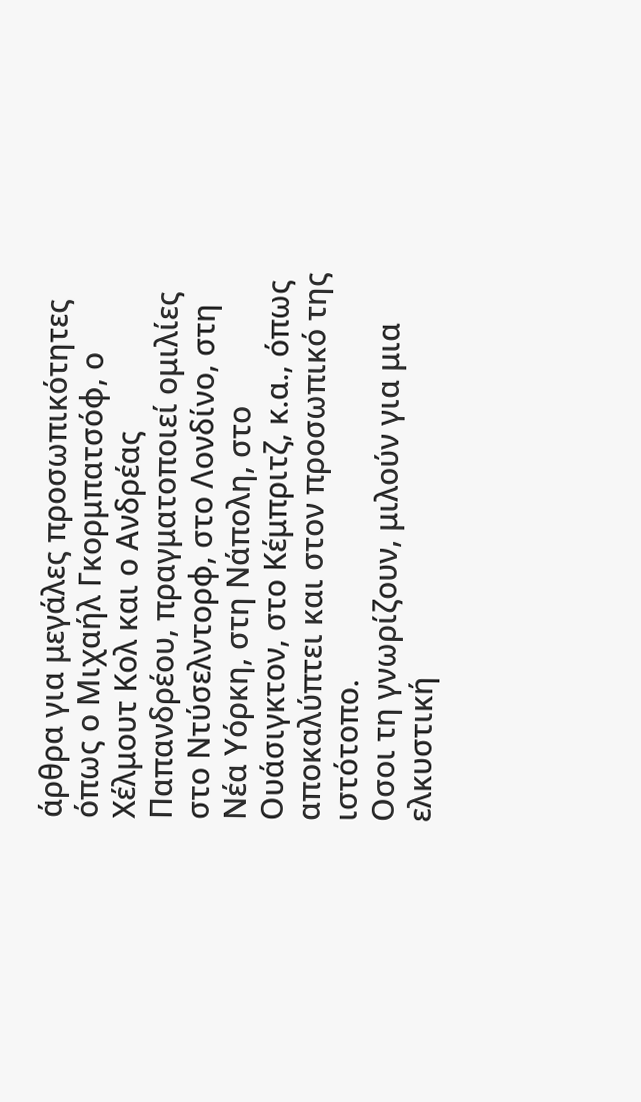άρθρα για μεγάλες προσωπικότητες όπως ο Μιχαήλ Γκορμπατσόφ, ο Χέλμουτ Κολ και ο Ανδρέας Παπανδρέου, πραγματοποιεί ομιλίες στο Ντύσελντορφ, στο Λονδίνο, στη Νέα Υόρκη, στη Νάπολη, στο Ουάσιγκτον, στο Κέμπριτζ, κ.α., όπως αποκαλύπτει και στον προσωπικό της ιστότοπο.
Οσοι τη γνωρίζουν, μιλούν για μια ελκυστική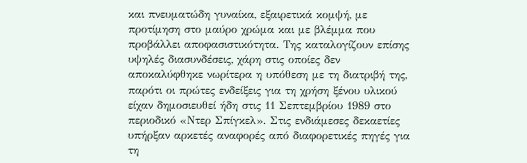και πνευματώδη γυναίκα, εξαιρετικά κομψή, με προτίμηση στο μαύρο χρώμα και με βλέμμα που προβάλλει αποφασιστικότητα. Της καταλογίζουν επίσης υψηλές διασυνδέσεις, χάρη στις οποίες δεν αποκαλύφθηκε νωρίτερα η υπόθεση με τη διατριβή της, παρότι οι πρώτες ενδείξεις για τη χρήση ξένου υλικού είχαν δημοσιευθεί ήδη στις 11 Σεπτεμβρίου 1989 στο περιοδικό «Ντερ Σπίγκελ». Στις ενδιάμεσες δεκαετίες υπήρξαν αρκετές αναφορές από διαφορετικές πηγές για τη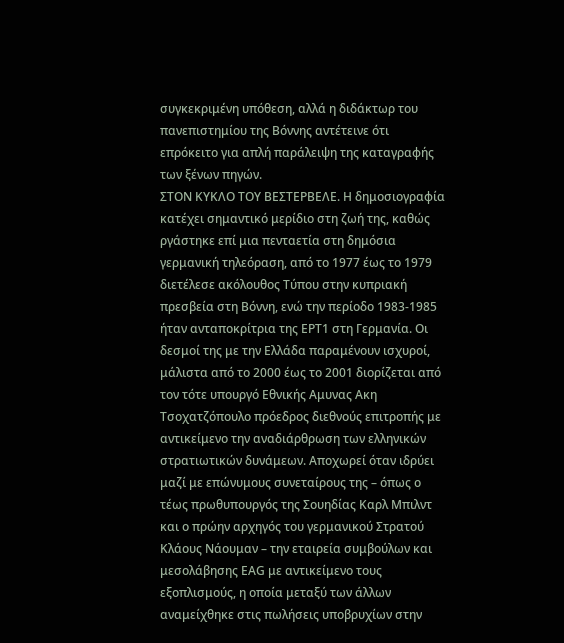συγκεκριμένη υπόθεση, αλλά η διδάκτωρ του πανεπιστημίου της Βόννης αντέτεινε ότι επρόκειτο για απλή παράλειψη της καταγραφής των ξένων πηγών.
ΣΤΟΝ ΚΥΚΛΟ ΤΟΥ ΒΕΣΤΕΡΒΕΛΕ. Η δημοσιογραφία κατέχει σημαντικό μερίδιο στη ζωή της, καθώς ργάστηκε επί μια πενταετία στη δημόσια γερμανική τηλεόραση, από το 1977 έως το 1979 διετέλεσε ακόλουθος Τύπου στην κυπριακή πρεσβεία στη Βόννη, ενώ την περίοδο 1983-1985 ήταν ανταποκρίτρια της ΕΡΤ1 στη Γερμανία. Οι δεσμοί της με την Ελλάδα παραμένουν ισχυροί, μάλιστα από το 2000 έως το 2001 διορίζεται από τον τότε υπουργό Εθνικής Αμυνας Ακη Τσοχατζόπουλο πρόεδρος διεθνούς επιτροπής με αντικείμενο την αναδιάρθρωση των ελληνικών στρατιωτικών δυνάμεων. Αποχωρεί όταν ιδρύει μαζί με επώνυμους συνεταίρους της – όπως ο τέως πρωθυπουργός της Σουηδίας Καρλ Μπιλντ και ο πρώην αρχηγός του γερμανικού Στρατού Κλάους Νάουμαν – την εταιρεία συμβούλων και μεσολάβησης ΕΑG με αντικείμενο τους εξοπλισμούς, η οποία μεταξύ των άλλων αναμείχθηκε στις πωλήσεις υποβρυχίων στην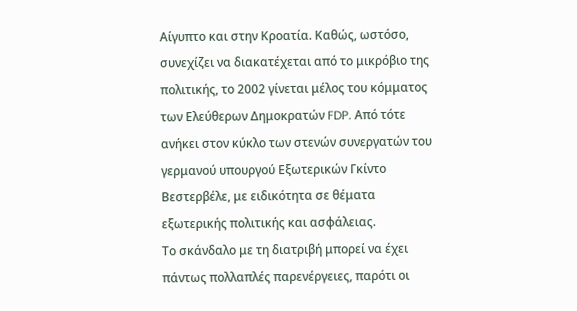Αίγυπτο και στην Κροατία. Καθώς, ωστόσο, συνεχίζει να διακατέχεται από το μικρόβιο της πολιτικής, το 2002 γίνεται μέλος του κόμματος των Ελεύθερων Δημοκρατών FDP. Από τότε ανήκει στον κύκλο των στενών συνεργατών του γερμανού υπουργού Εξωτερικών Γκίντο Βεστερβέλε, με ειδικότητα σε θέματα εξωτερικής πολιτικής και ασφάλειας.
Το σκάνδαλο με τη διατριβή μπορεί να έχει πάντως πολλαπλές παρενέργειες, παρότι οι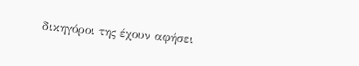δικηγόροι της έχουν αφήσει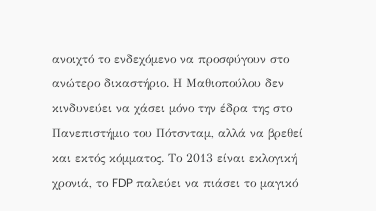ανοιχτό το ενδεχόμενο να προσφύγουν στο ανώτερο δικαστήριο. Η Μαθιοπούλου δεν κινδυνεύει να χάσει μόνο την έδρα της στο Πανεπιστήμιο του Πότσνταμ, αλλά να βρεθεί και εκτός κόμματος. Το 2013 είναι εκλογική χρονιά, το FDP παλεύει να πιάσει το μαγικό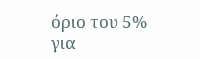όριο του 5% για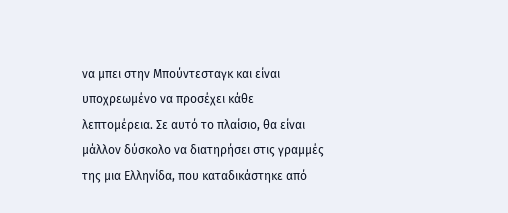να μπει στην Μπούντεσταγκ και είναι υποχρεωμένο να προσέχει κάθε λεπτομέρεια. Σε αυτό το πλαίσιο, θα είναι μάλλον δύσκολο να διατηρήσει στις γραμμές της μια Ελληνίδα, που καταδικάστηκε από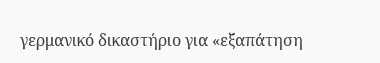γερμανικό δικαστήριο για «εξαπάτηση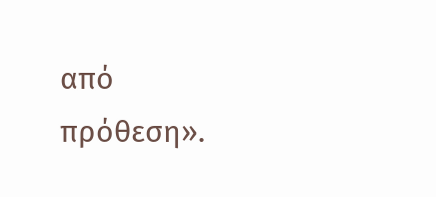από πρόθεση».